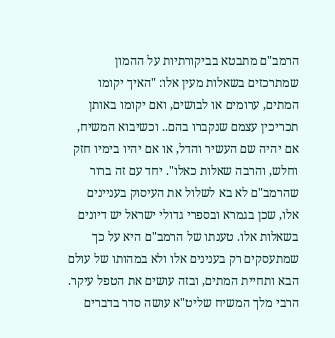הרמב"ם מתבטא בביקורתיות על ההמון שמתרכזים בשאלות מעין אלו: "האיך יקומו המתים, ערומים או לבושים, ואם יקומו באותן תכריכין עצמם שנקברו בהם.. וכשיבוא המשיח, אם יהיה שם העשיר והדל, או אם יהיו בימיו חזק וחלש, והרבה שאלות כאלו". יחד עם זה ברור שהרמב"ם לא בא לשלול את העיסוק בעניינים אלו, שכן בגמרא ובספרי גדולי ישראל יש דיונים בשאלות אלו. טענתו של הרמב"ם היא על כך שמתעסקים רק בענינים אלו ולא במהותו של עולם הבא ותחיית המתים, ובזה עושים את הטפל עיקר.
הרבי מלך המשיח שליט"א עושה סדר בדברים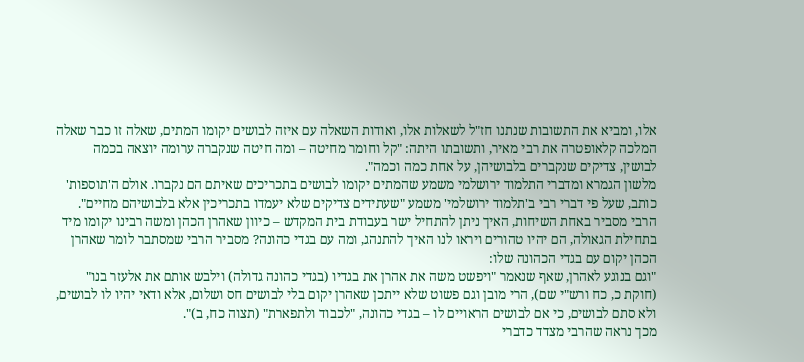אלו, ומביא את התשובות שנתנו חז"ל לשאלות אלו, ואודות השאלה עם איזה לבושים יקומו המתים, שאלה זו כבר שאלה המלכה קלאופטרה את רבי מאיר, ותשובתו היתה: "קל וחומר מחיטה – ומה חיטה שנקברה ערומה יוצאה בכמה לבושין, צדיקים שנקברים בלבושיהן, על אחת כמה וכמה".
מלשון הגמרא ומדברי התלמוד ירושלמי משמע שהמתים יקומו לבושים בתכריכים שאיתם הם נקברו. אולם ה'תוספות' כותב, שעל פי דברי רבי ב'תלמוד ירושלמי' משמע "שעתידים צדיקים שלא יעמדו בתכריכין אלא בלבושיהם מחיים".
הרבי מסביר באחת השיחות, האיך ניתן להתחיל ישר בעבודת בית המקדש – כיוון שאהרן הכהן ומשה רבינו יקומו מיד בתחילת הגאולה, הם יהיו טהורים ויראו לנו האיך להתנהג, ומה עם בגדי כהונה? מסביר הרבי שמסתבר לומר שאהרן הכהן יקום עם בגדי הכהונה שלו:
"וגם בנוגע לאהרן, שאף שנאמר "ויפשט משה את אהרן את בגדיו (בגדי כהונה גדולה) וילבש אותם את אלעזר בנו" (חוקת כ, כח ורש"י שם), הרי מובן וגם פשוט שלא ייתכן שאהרן יקום בלי לבושים חס ושלום, אלא ודאי יהיו לו לבושים, ולא סתם לבושים, כי אם לבושים הראויים לו – בגדי כהונה, "לכבוד ולתפארת" (תצוה כח, ב)".
מכך נראה שהרבי מצדד כדברי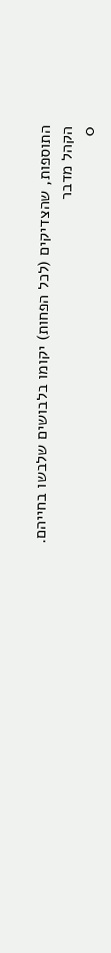התוספות, שהצדיקים (לכל הפחות) יקומו בלבושים שלבשו בחייהם.
הקהל מדבר
0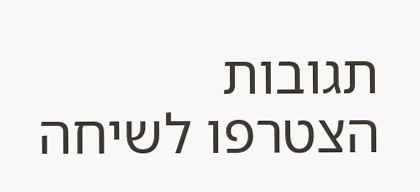תגובות
הצטרפו לשיחה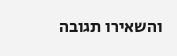והשאירו תגובה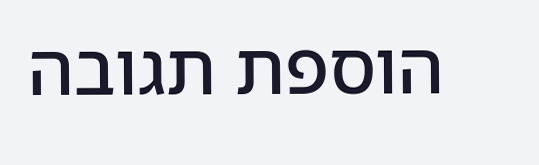הוספת תגובה